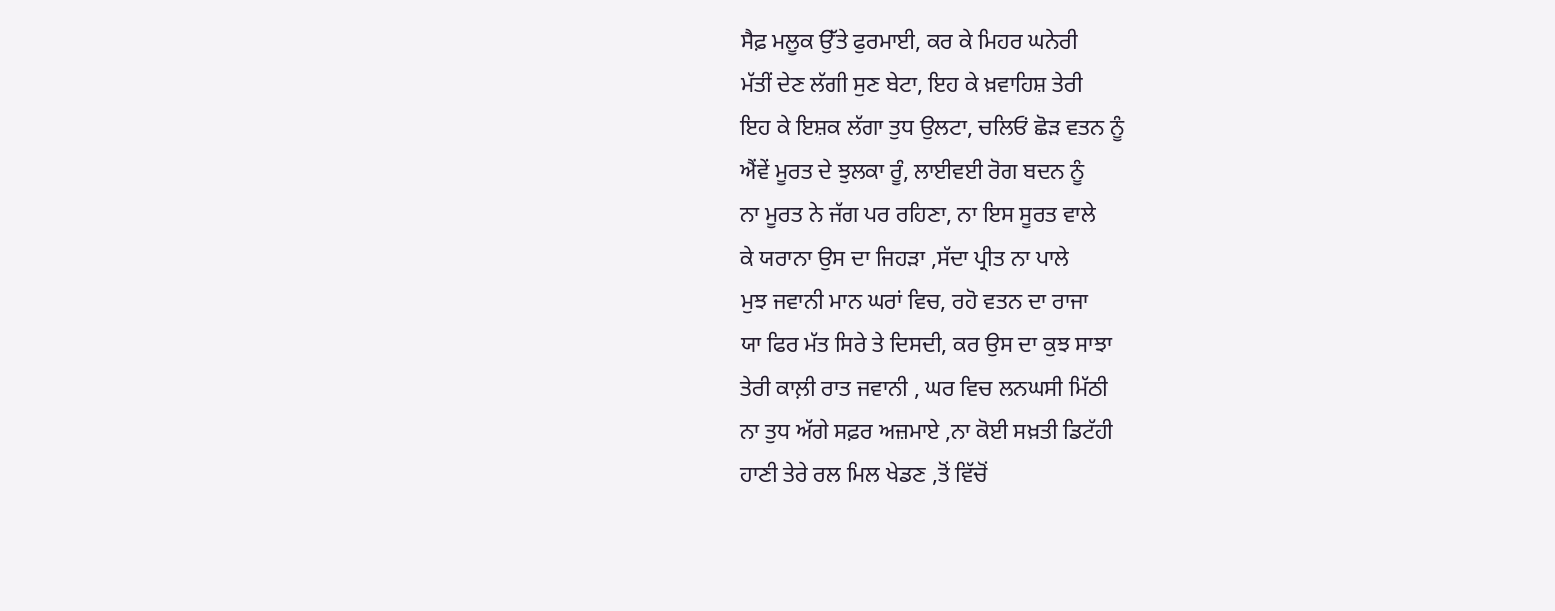ਸੈਫ਼ ਮਲੂਕ ਉੱਤੇ ਫੁਰਮਾਈ, ਕਰ ਕੇ ਮਿਹਰ ਘਨੇਰੀ
ਮੱਤੀਂ ਦੇਣ ਲੱਗੀ ਸੁਣ ਬੇਟਾ, ਇਹ ਕੇ ਖ਼ਵਾਹਿਸ਼ ਤੇਰੀ
ਇਹ ਕੇ ਇਸ਼ਕ ਲੱਗਾ ਤੁਧ ਉਲਟਾ, ਚਲਿਓਂ ਛੋੜ ਵਤਨ ਨੂੰ
ਐਂਵੇਂ ਮੂਰਤ ਦੇ ਝੁਲਕਾ ਰੂੰ, ਲਾਈਵਈ ਰੋਗ ਬਦਨ ਨੂੰ
ਨਾ ਮੂਰਤ ਨੇ ਜੱਗ ਪਰ ਰਹਿਣਾ, ਨਾ ਇਸ ਸੂਰਤ ਵਾਲੇ
ਕੇ ਯਰਾਨਾ ਉਸ ਦਾ ਜਿਹੜਾ ,ਸੱਦਾ ਪ੍ਰੀਤ ਨਾ ਪਾਲੇ
ਮੁਝ ਜਵਾਨੀ ਮਾਨ ਘਰਾਂ ਵਿਚ, ਰਹੋ ਵਤਨ ਦਾ ਰਾਜਾ
ਯਾ ਫਿਰ ਮੱਤ ਸਿਰੇ ਤੇ ਦਿਸਦੀ, ਕਰ ਉਸ ਦਾ ਕੁਝ ਸਾਝਾ
ਤੇਰੀ ਕਾਲ਼ੀ ਰਾਤ ਜਵਾਨੀ , ਘਰ ਵਿਚ ਲਨਘਸੀ ਮਿੱਠੀ
ਨਾ ਤੁਧ ਅੱਗੇ ਸਫ਼ਰ ਅਜ਼ਮਾਏ ,ਨਾ ਕੋਈ ਸਖ਼ਤੀ ਡਿਟੱਹੀ
ਹਾਣੀ ਤੇਰੇ ਰਲ ਮਿਲ ਖੇਡਣ ,ਤੋਂ ਵਿੱਚੋਂ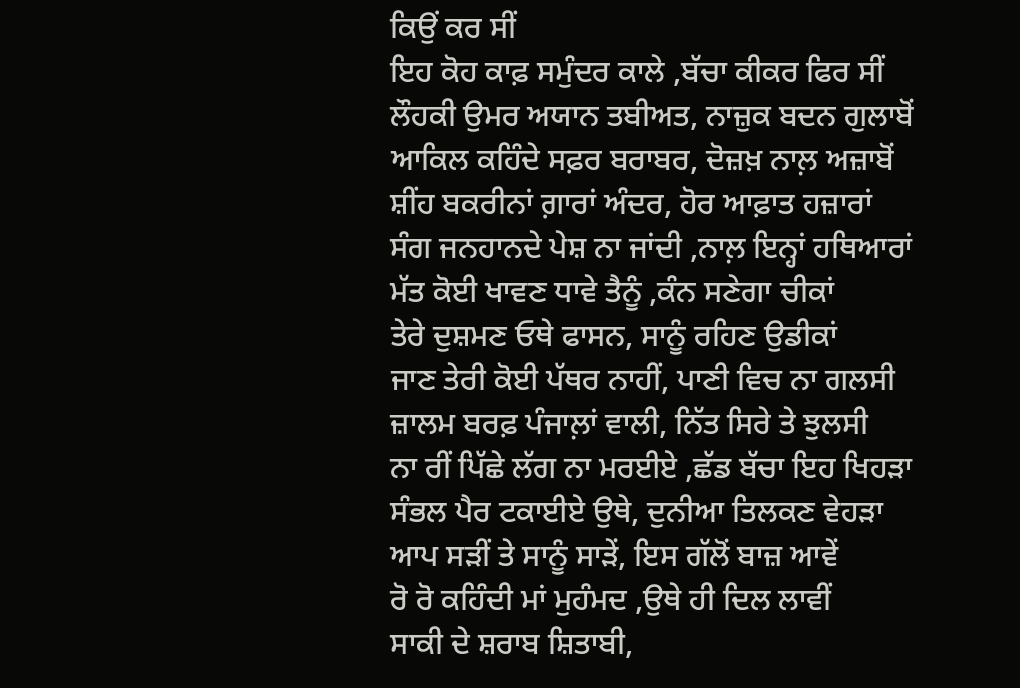ਕਿਉਂ ਕਰ ਸੀਂ
ਇਹ ਕੋਹ ਕਾਫ਼ ਸਮੁੰਦਰ ਕਾਲੇ ,ਬੱਚਾ ਕੀਕਰ ਫਿਰ ਸੀਂ
ਲੌਹਕੀ ਉਮਰ ਅਯਾਨ ਤਬੀਅਤ, ਨਾਜ਼ੁਕ ਬਦਨ ਗੁਲਾਬੋਂ
ਆਕਿਲ ਕਹਿੰਦੇ ਸਫ਼ਰ ਬਰਾਬਰ, ਦੋਜ਼ਖ਼ ਨਾਲ਼ ਅਜ਼ਾਬੋਂ
ਸ਼ੀਂਹ ਬਕਰੀਨਾਂ ਗ਼ਾਰਾਂ ਅੰਦਰ, ਹੋਰ ਆਫ਼ਾਤ ਹਜ਼ਾਰਾਂ
ਸੰਗ ਜਨਹਾਨਦੇ ਪੇਸ਼ ਨਾ ਜਾਂਦੀ ,ਨਾਲ਼ ਇਨ੍ਹਾਂ ਹਥਿਆਰਾਂ
ਮੱਤ ਕੋਈ ਖਾਵਣ ਧਾਵੇ ਤੈਨੂੰ ,ਕੰਨ ਸਣੇਗਾ ਚੀਕਾਂ
ਤੇਰੇ ਦੁਸ਼ਮਣ ਓਥੇ ਫਾਸਨ, ਸਾਨੂੰ ਰਹਿਣ ਉਡੀਕਾਂ
ਜਾਣ ਤੇਰੀ ਕੋਈ ਪੱਥਰ ਨਾਹੀਂ, ਪਾਣੀ ਵਿਚ ਨਾ ਗਲਸੀ
ਜ਼ਾਲਮ ਬਰਫ਼ ਪੰਜਾਲ਼ਾਂ ਵਾਲੀ, ਨਿੱਤ ਸਿਰੇ ਤੇ ਝੁਲਸੀ
ਨਾ ਰੀਂ ਪਿੱਛੇ ਲੱਗ ਨਾ ਮਰਈਏ ,ਛੱਡ ਬੱਚਾ ਇਹ ਖਿਹੜਾ
ਸੰਭਲ ਪੈਰ ਟਕਾਈਏ ਉਥੇ, ਦੁਨੀਆ ਤਿਲਕਣ ਵੇਹੜਾ
ਆਪ ਸੜੀਂ ਤੇ ਸਾਨੂੰ ਸਾੜੇਂ, ਇਸ ਗੱਲੋਂ ਬਾਜ਼ ਆਵੇਂ
ਰੋ ਰੋ ਕਹਿੰਦੀ ਮਾਂ ਮੁਹੰਮਦ ,ਉਥੇ ਹੀ ਦਿਲ ਲਾਵੀਂ
ਸਾਕੀ ਦੇ ਸ਼ਰਾਬ ਸ਼ਿਤਾਬੀ,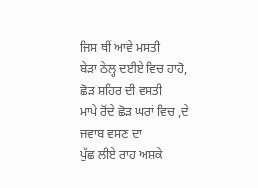ਜਿਸ ਥੀਂ ਆਵੇ ਮਸਤੀ
ਬੇੜਾ ਠੇਲ੍ਹ ਦਈਏ ਵਿਚ ਹਾਹੋ, ਛੋੜ ਸ਼ਹਿਰ ਦੀ ਵਸਤੀ
ਮਾਪੇ ਰੋਂਦੇ ਛੋੜ ਘਰਾਂ ਵਿਚ ,ਦੇ ਜਵਾਬ ਵਸਣ ਦਾ
ਪੁੱਛ ਲੀਏ ਰਾਹ ਅਸ਼ਕੇ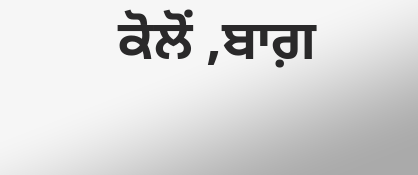ਕੋਲੋਂ ,ਬਾਗ਼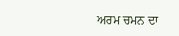ਅਰਮ ਚਮਨ ਦਾ